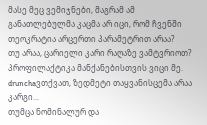მასე მეც ვემიჯნები, მაგრამ ამ განათლებულმა კაცმა არ იცი, რომ ჩვენში თეოკრატია არცერთი პარამეტრით არაა?
თუ არაა, ცარიელი კარი რაღაზე ვამტვრიოთ? პროფილაქტიკა მანქანებისთვის ვიცი მე.
drunchaვთქვათ, ზედმეტი თაყვანისცემა არაა კარგი...
თუმცა ნომინალურ და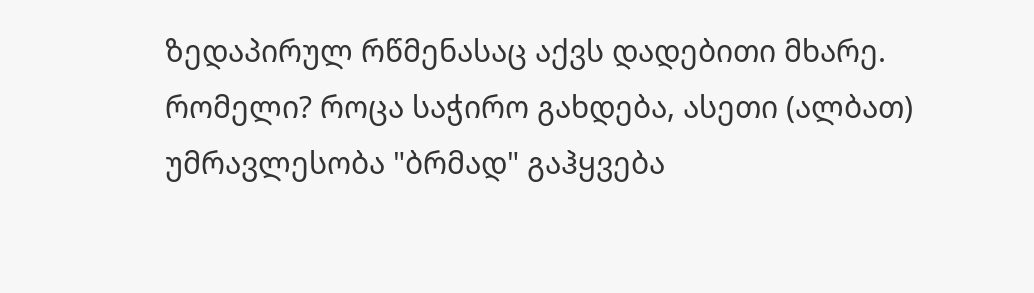ზედაპირულ რწმენასაც აქვს დადებითი მხარე. რომელი? როცა საჭირო გახდება, ასეთი (ალბათ) უმრავლესობა "ბრმად" გაჰყვება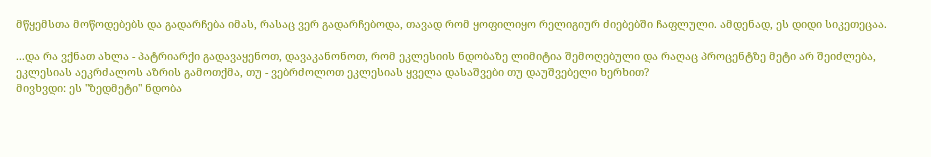მწყემსთა მოწოდებებს და გადარჩება იმას, რასაც ვერ გადარჩებოდა, თავად რომ ყოფილიყო რელიგიურ ძიებებში ჩაფლული. ამდენად, ეს დიდი სიკეთეცაა.

...და რა ვქნათ ახლა - პატრიარქი გადავაყენოთ, დავაკანონოთ, რომ ეკლესიის ნდობაზე ლიმიტია შემოღებული და რაღაც პროცენტზე მეტი არ შეიძლება, ეკლესიას აეკრძალოს აზრის გამოთქმა, თუ - ვებრძოლოთ ეკლესიას ყველა დასაშვები თუ დაუშვებელი ხერხით?
მივხვდი: ეს "ზედმეტი" ნდობა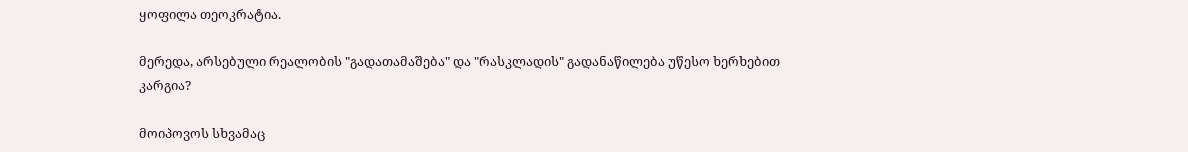ყოფილა თეოკრატია.

მერედა, არსებული რეალობის "გადათამაშება" და "რასკლადის" გადანაწილება უწესო ხერხებით კარგია?

მოიპოვოს სხვამაც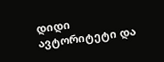დიდი ავტორიტეტი და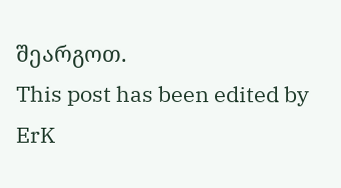შეარგოთ.
This post has been edited by ErK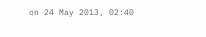on 24 May 2013, 02:40